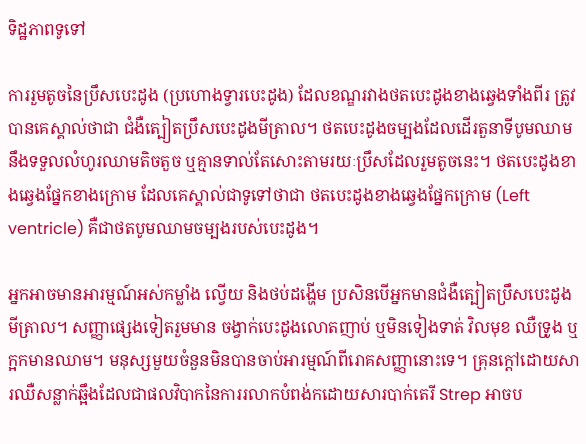ទិដ្ឋភាពទូទៅ

ការរួមតូចនៃប្រឹសបេះដូង (ប្រហោងទ្វារបេះដូង) ដែលខណ្ឌរវាងថតបេះដូងខាងឆ្វេងទាំងពីរ ត្រូវបានគេស្គាល់ថាជា ជំងឺត្បៀតប្រឹសបេះដូងមីត្រាល។ ថតបេះដូងចម្បងដែលដើរតួនាទីបូមឈាម នឹងទទួលលំហូរឈាមតិចតួច ឬគ្មានទាល់តែសោះតាមរយៈប្រឹសដែលរួមតូចនេះ។ ថតបេះដូងខាងឆ្វេងផ្នែកខាងក្រោម ដែលគេស្គាល់ជាទូទៅថាជា ថតបេះដូងខាងឆ្វេងផ្នែកក្រោម (Left ventricle) គឺជាថតបូមឈាមចម្បងរបស់បេះដូង។

អ្នកអាចមានអារម្មណ៍អស់កម្លាំង ល្វើយ និងថប់ដង្ហើម ប្រសិនបើអ្នកមានជំងឺត្បៀតប្រឹសបេះដូងមីត្រាល។ សញ្ញាផ្សេងទៀតរួមមាន ចង្វាក់បេះដូងលោតញាប់ ឬមិនទៀងទាត់ វិលមុខ ឈឺទ្រូង ឬក្អកមានឈាម។ មនុស្សមួយចំនួនមិនបានចាប់អារម្មណ៍ពីរោគសញ្ញានោះទេ។ គ្រុនក្តៅដោយសារឈឺសន្លាក់ឆ្អឹងដែលជាផលវិបាកនៃការរលាកបំពង់កដោយសារបាក់តេរី Strep អាចប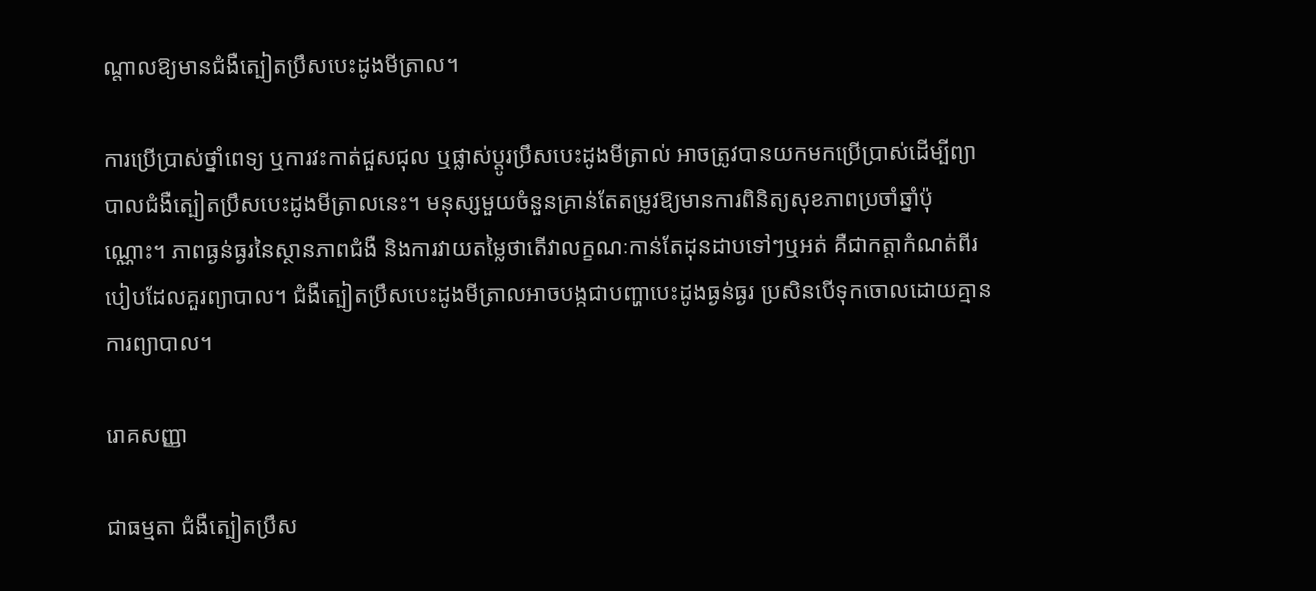ណ្តាលឱ្យមានជំងឺត្បៀតប្រឹសបេះដូងមីត្រាល។

ការប្រើប្រាស់ថ្នាំពេទ្យ ឬការវះកាត់ជួសជុល ឬផ្លាស់ប្តូរប្រឹសបេះដូងមីត្រាល់ អាចត្រូវបានយកមកប្រើប្រាស់ដើម្បីព្យាបាលជំងឺត្បៀតប្រឹសបេះដូងមីត្រាលនេះ។ មនុស្សមួយចំនួនគ្រាន់តែតម្រូវឱ្យមានការពិនិត្យសុខភាពប្រចាំឆ្នាំប៉ុណ្ណោះ។ ភាពធ្ងន់ធ្ងរនៃស្ថានភាពជំងឺ និងការវាយតម្លៃថាតើវាលក្ខណៈកាន់តែដុនដាបទៅៗឬអត់ គឺជាកត្តាកំណត់ពីរបៀបដែលគួរព្យាបាល។ ជំងឺត្បៀតប្រឹសបេះដូងមីត្រាលអាចបង្កជាបញ្ហាបេះដូងធ្ងន់ធ្ងរ ប្រសិនបើទុកចោលដោយគ្មានការព្យាបាល។

រោគសញ្ញា

ជាធម្មតា ជំងឺត្បៀតប្រឹស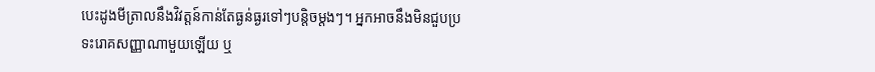បេះដូងមីត្រាលនឹងវិវត្តន៍កាន់តែធ្ងន់ធ្ងរទៅៗបន្តិចម្តងៗ។ អ្នកអាចនឹងមិនជួបប្រទះរោគសញ្ញាណាមួយឡើយ ឬ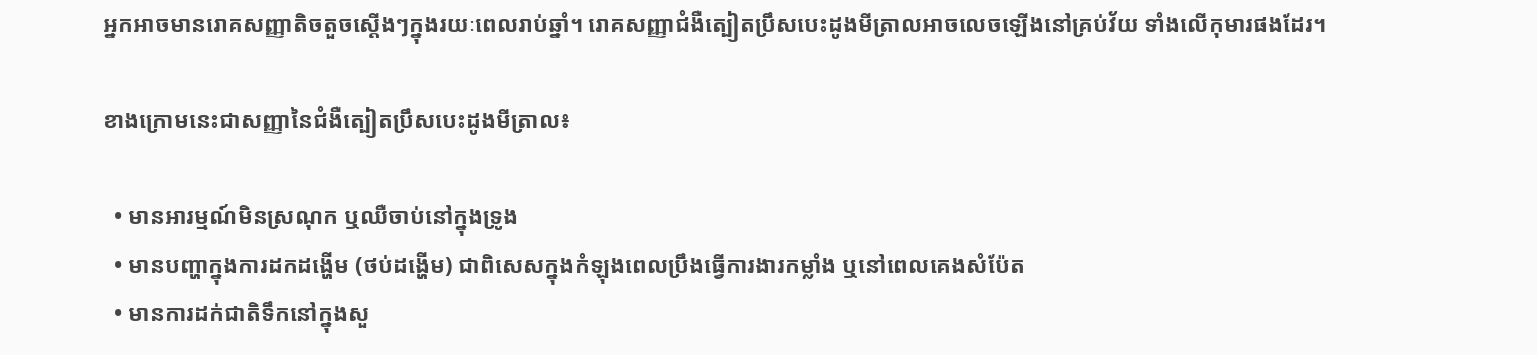អ្នកអាចមានរោគសញ្ញាតិចតួចស្តើងៗក្នុងរយៈពេលរាប់ឆ្នាំ។ រោគសញ្ញាជំងឺត្បៀតប្រឹសបេះដូងមីត្រាលអាចលេចឡើងនៅគ្រប់វ័យ ទាំងលើកុមារផងដែរ។

ខាងក្រោមនេះជាសញ្ញានៃជំងឺត្បៀតប្រឹសបេះដូងមីត្រាល៖

  • មានអារម្មណ៍មិនស្រណុក ឬឈឺចាប់នៅក្នុងទ្រូង
  • មានបញ្ហាក្នុងការដកដង្ហើម (ថប់ដង្ហើម) ជាពិសេសក្នុងកំឡុងពេលប្រឹងធ្វើការងារកម្លាំង ឬនៅពេលគេងសំប៉ែត
  • មានការដក់ជាតិទឹកនៅក្នុងសួ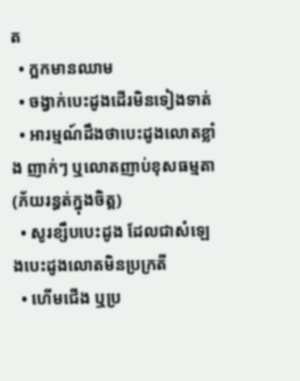ត
  • ក្អកមានឈាម
  • ចង្វាក់បេះដូងដើរមិនទៀងទាត់
  • អារម្មណ៍ដឹងថាបេះដូងលោតខ្លាំង ញាក់ៗ ឬលោតញាប់ខុសធម្មតា (ភ័យរន្ធត់ក្នុងចិត្ត)
  • សូរខ្សឹបបេះដូង ដែលជាសំឡេងបេះដូងលោតមិនប្រក្រតី
  • ហើមជើង ឬប្រ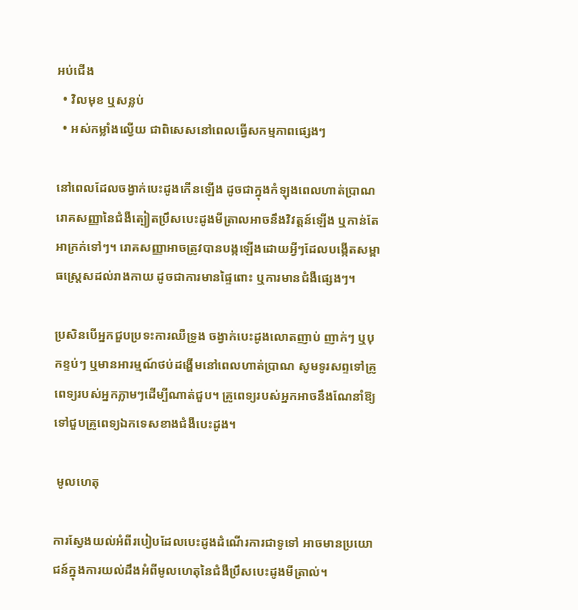អប់ជើង
  • វិលមុខ ឬសន្លប់
  • អស់កម្លាំងល្វើយ ជាពិសេសនៅពេលធ្វើសកម្មភាពផ្សេងៗ

នៅពេលដែលចង្វាក់បេះដូងកើនឡើង ដូចជាក្នុងកំឡុងពេលហាត់ប្រាណ រោគសញ្ញានៃជំងឺត្បៀតប្រឹសបេះដូងមីត្រាលអាចនឹងវិវត្តន៍ឡើង ឬកាន់តែអាក្រក់ទៅៗ។ រោគសញ្ញាអាចត្រូវបានបង្កឡើងដោយអ្វីៗដែលបង្កើតសម្ពាធស្ត្រេសដល់រាងកាយ ដូចជាការមានផ្ទៃពោះ ឬការមានជំងឺផ្សេងៗ។

ប្រសិនបើអ្នកជួបប្រទះការឈឺទ្រូង ចង្វាក់បេះដូងលោតញាប់ ញាក់ៗ ឬបុកខ្ទប់ៗ ឬមានអារម្មណ៍ថប់ដង្ហើមនៅពេលហាត់ប្រាណ សូមទូរសព្ទទៅគ្រូពេទ្យរបស់អ្នកភ្លាមៗដើម្បីណាត់ជួប។ គ្រូពេទ្យរបស់អ្នកអាចនឹងណែនាំឱ្យទៅជួបគ្រូពេទ្យឯកទេសខាងជំងឺបេះដូង។

 មូលហេតុ

ការស្វែងយល់អំពីរបៀបដែលបេះដូងដំណើរការជាទូទៅ អាចមានប្រយោជន៍ក្នុងការយល់ដឹងអំពីមូលហេតុនៃជំងឺប្រឹសបេះដូងមីត្រាល់។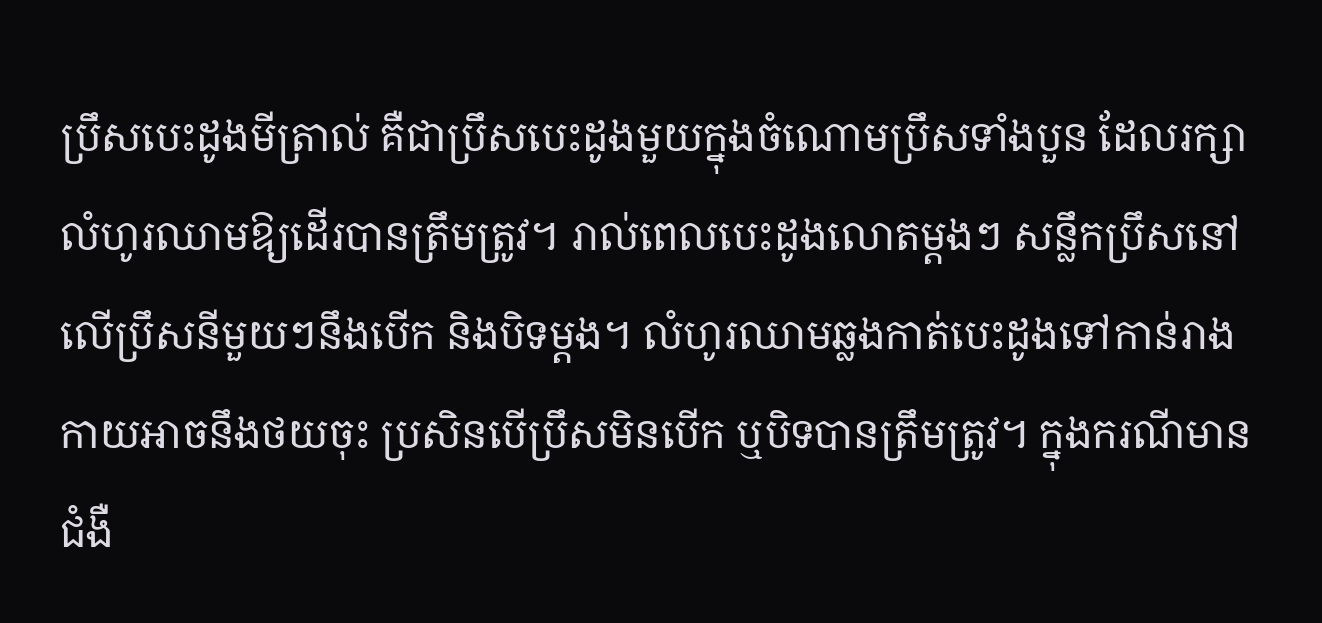ប្រឹសបេះដូងមីត្រាល់ គឺជាប្រឹសបេះដូងមួយក្នុងចំណោមប្រឹសទាំងបួន ដែលរក្សាលំហូរឈាមឱ្យដើរបានត្រឹមត្រូវ។ រាល់ពេលបេះដូងលោតម្តងៗ សន្លឹកប្រឹសនៅលើប្រឹសនីមួយៗនឹងបើក និងបិទម្តង។ លំហូរឈាមឆ្លងកាត់បេះដូងទៅកាន់រាងកាយអាចនឹងថយចុះ ប្រសិនបើប្រឹសមិនបើក ឬបិទបានត្រឹមត្រូវ។ ក្នុងករណីមានជំងឺ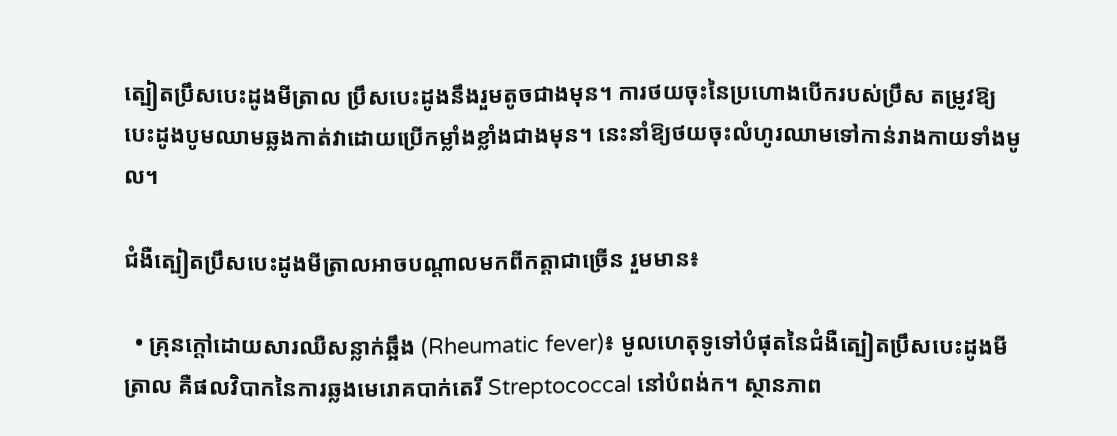ត្បៀតប្រឹសបេះដូងមីត្រាល ប្រឹសបេះដូងនឹងរួមតូចជាងមុន។ ការថយចុះនៃប្រហោងបើករបស់ប្រឹស តម្រូវឱ្យបេះដូងបូមឈាមឆ្លងកាត់វាដោយប្រើកម្លាំងខ្លាំងជាងមុន។ នេះនាំឱ្យថយចុះលំហូរឈាមទៅកាន់រាងកាយទាំងមូល។

ជំងឺត្បៀតប្រឹសបេះដូងមីត្រាលអាចបណ្តាលមកពីកត្តាជាច្រើន រួមមាន៖

  • គ្រុនក្តៅដោយសារឈឺសន្លាក់ឆ្អឹង (Rheumatic fever)៖ មូលហេតុទូទៅបំផុតនៃជំងឺត្បៀតប្រឹសបេះដូងមីត្រាល គឺផលវិបាកនៃការឆ្លងមេរោគបាក់តេរី Streptococcal នៅបំពង់ក។ ស្ថានភាព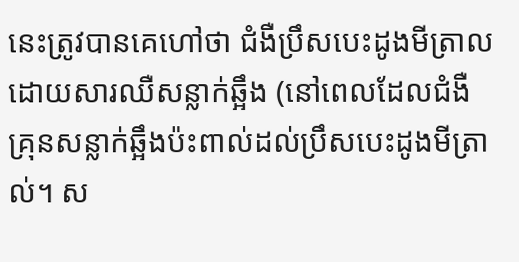នេះត្រូវបានគេហៅថា ជំងឺប្រឹសបេះដូងមីត្រាលដោយសារឈឺសន្លាក់ឆ្អឹង (នៅពេលដែលជំងឺគ្រុនសន្លាក់ឆ្អឹងប៉ះពាល់ដល់ប្រឹសបេះដូងមីត្រាល់។ ស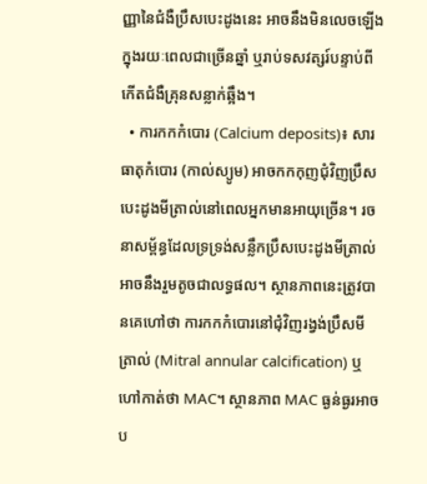ញ្ញានៃជំងឺប្រឹសបេះដូងនេះ អាចនឹងមិនលេចឡើងក្នុងរយៈពេលជាច្រើនឆ្នាំ ឬរាប់ទសវត្សរ៍បន្ទាប់ពីកើតជំងឺគ្រុនសន្លាក់ឆ្អឹង។
  • ការកកកំបោរ (Calcium deposits)៖ សារធាតុកំបោរ (កាល់ស្យូម) អាចកកកុញជុំវិញប្រឹសបេះដូងមីត្រាល់នៅពេលអ្នកមានអាយុច្រើន។ រចនាសម្ព័ន្ធដែលទ្រទ្រង់សន្លឹកប្រឹសបេះដូងមីត្រាល់អាចនឹងរួមតូចជាលទ្ធផល។ ស្ថានភាពនេះត្រូវបានគេហៅថា ការកកកំបោរនៅជុំវិញរង្វង់ប្រឹសមីត្រាល់ (Mitral annular calcification) ឬហៅកាត់ថា MAC។ ស្ថានភាព MAC ធ្ងន់ធ្ងរអាចប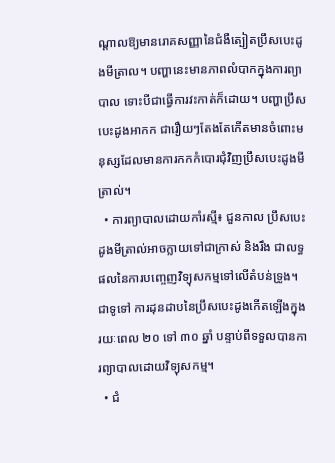ណ្តាលឱ្យមានរោគសញ្ញានៃជំងឺត្បៀតប្រឹសបេះដូងមីត្រាល។ បញ្ហានេះមានភាពលំបាកក្នុងការព្យាបាល ទោះបីជាធ្វើការវះកាត់ក៏ដោយ។ បញ្ហាប្រឹសបេះដូងអាកក ជារឿយៗតែងតែកើតមានចំពោះមនុស្សដែលមានការកកកំបោរជុំវិញប្រឹសបេះដូងមីត្រាល់។
  • ការព្យាបាលដោយកាំរស្មី៖ ជួនកាល ប្រឹសបេះដូងមីត្រាល់អាចក្លាយទៅជាក្រាស់ និងរឹង ជាលទ្ធផលនៃការបញ្ចេញវិទ្យុសកម្មទៅលើតំបន់ទ្រូង។ ជាទូទៅ ការដុនដាបនៃប្រឹសបេះដូងកើតឡើងក្នុងរយៈពេល ២០ ទៅ ៣០ ឆ្នាំ បន្ទាប់ពីទទួលបានការព្យាបាលដោយវិទ្យុសកម្ម។
  • ជំ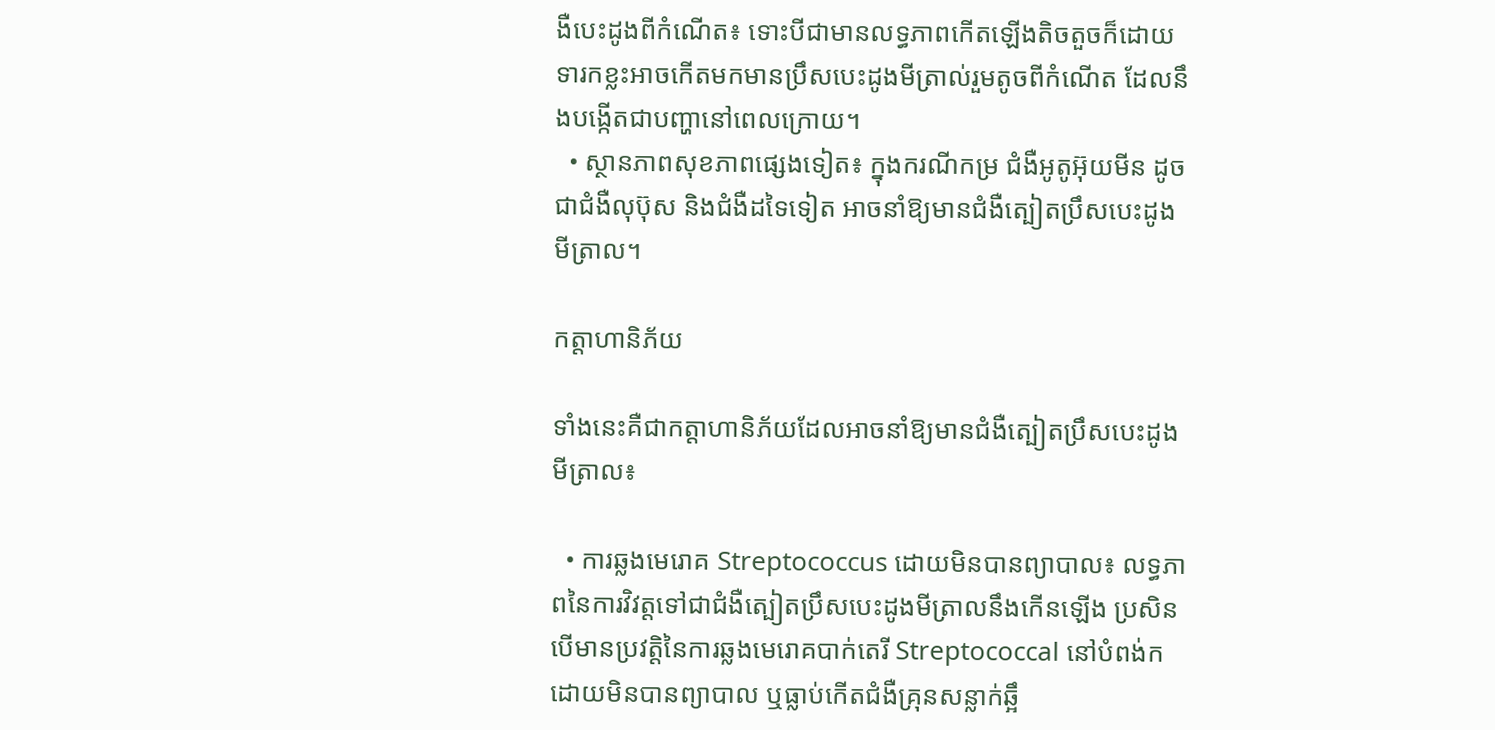ងឺបេះដូងពីកំណើត៖ ទោះបីជាមានលទ្ធភាពកើតឡើងតិចតួចក៏ដោយ ទារកខ្លះអាចកើតមកមានប្រឹសបេះដូងមីត្រាល់រួមតូចពីកំណើត ដែលនឹងបង្កើតជាបញ្ហានៅពេលក្រោយ។
  • ស្ថានភាពសុខភាពផ្សេងទៀត៖ ក្នុងករណីកម្រ ជំងឺអូតូអ៊ុយមីន ដូចជាជំងឺលុប៊ុស និងជំងឺដទៃទៀត អាចនាំឱ្យមានជំងឺត្បៀតប្រឹសបេះដូងមីត្រាល។

កត្តាហានិភ័យ

ទាំងនេះគឺជាកត្តាហានិភ័យដែលអាចនាំឱ្យមានជំងឺត្បៀតប្រឹសបេះដូងមីត្រាល៖

  • ការឆ្លងមេរោគ Streptococcus ដោយមិនបានព្យាបាល៖ លទ្ធភាពនៃការវិវត្តទៅជាជំងឺត្បៀតប្រឹសបេះដូងមីត្រាលនឹងកើនឡើង ប្រសិនបើមានប្រវត្តិនៃការឆ្លងមេរោគបាក់តេរី Streptococcal នៅបំពង់កដោយមិនបានព្យាបាល ឬធ្លាប់កើតជំងឺគ្រុនសន្លាក់ឆ្អឹ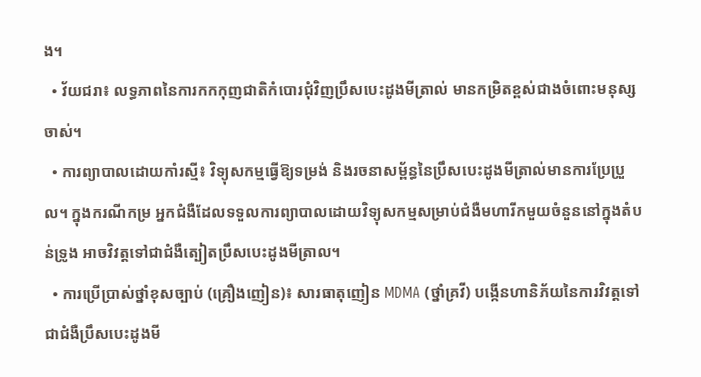ង។
  • វ័យជរា៖ លទ្ធភាពនៃការកកកុញជាតិកំបោរជុំវិញប្រឹសបេះដូងមីត្រាល់ មានកម្រិតខ្ពស់ជាងចំពោះមនុស្សចាស់។
  • ការព្យាបាលដោយកាំរស្មី៖ វិទ្យុសកម្មធ្វើឱ្យទម្រង់ និងរចនាសម្ព័ន្ធនៃប្រឹសបេះដូងមីត្រាល់មានការប្រែប្រួល។ ក្នុងករណីកម្រ អ្នកជំងឺដែលទទួលការព្យាបាលដោយវិទ្យុសកម្មសម្រាប់ជំងឺមហារីកមួយចំនួននៅក្នុងតំបន់ទ្រូង អាចវិវត្តទៅជាជំងឺត្បៀតប្រឹសបេះដូងមីត្រាល។
  • ការប្រើប្រាស់ថ្នាំខុសច្បាប់ (គ្រឿងញៀន)៖ សារធាតុញៀន MDMA (ថ្នាំគ្រវី) បង្កើនហានិភ័យនៃការវិវត្តទៅជាជំងឺប្រឹសបេះដូងមី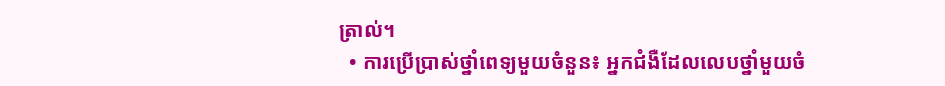ត្រាល់។
  • ការប្រើប្រាស់ថ្នាំពេទ្យមួយចំនួន៖ អ្នកជំងឺដែលលេបថ្នាំមួយចំ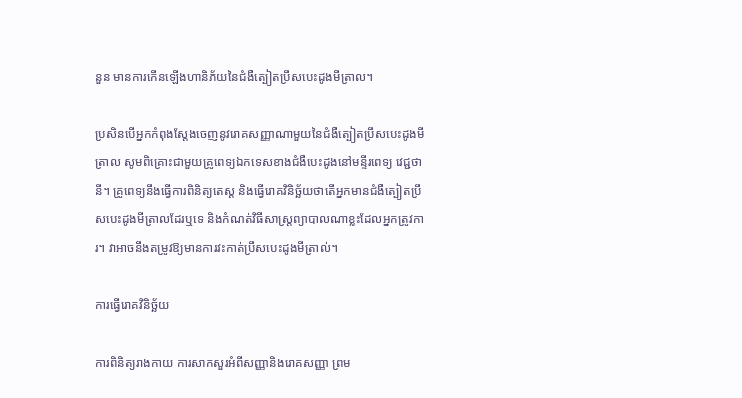នួន មានការកើនឡើងហានិភ័យនៃជំងឺត្បៀតប្រឹសបេះដូងមីត្រាល។

ប្រសិនបើអ្នកកំពុងស្តែងចេញនូវរោគសញ្ញាណាមួយនៃជំងឺត្បៀតប្រឹសបេះដូងមីត្រាល សូមពិគ្រោះជាមួយគ្រូពេទ្យឯកទេសខាងជំងឺបេះដូងនៅមន្ទីរពេទ្យ វេជ្ជថានី។ គ្រូពេទ្យនឹងធ្វើការពិនិត្យតេស្ត និងធ្វើរោគវិនិច្ឆ័យថាតើអ្នកមានជំងឺត្បៀតប្រឹសបេះដូងមីត្រាលដែរឬទេ និងកំណត់វិធីសាស្ត្រព្យាបាលណាខ្លះដែលអ្នកត្រូវការ។ វាអាចនឹងតម្រូវឱ្យមានការវះកាត់ប្រឹសបេះដូងមីត្រាល់។

ការធ្វើរោគវិនិច្ឆ័យ

ការពិនិត្យរាងកាយ ការសាកសួរអំពីសញ្ញានិងរោគសញ្ញា ព្រម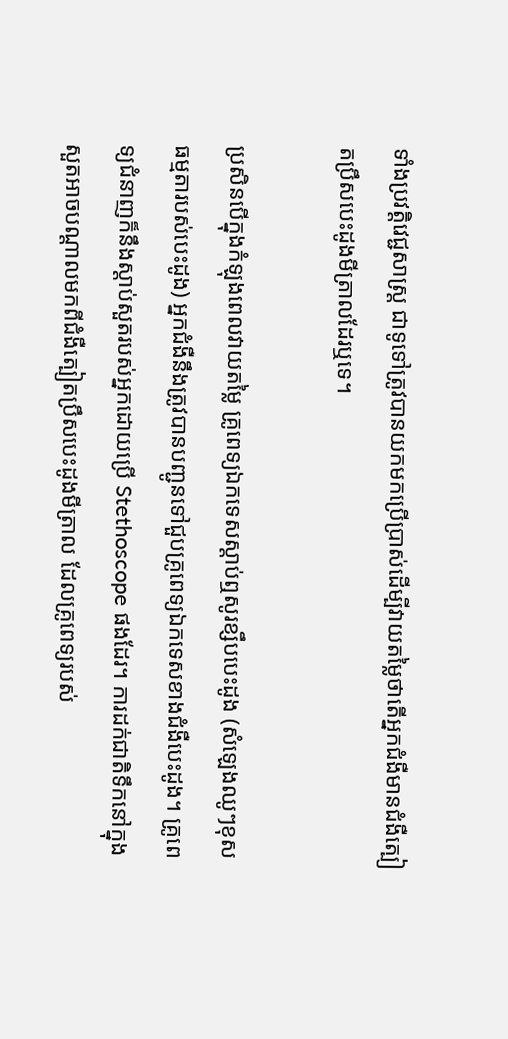ទាំងប្រវត្តិវេជ្ជសាស្ត្រ ជាទូទៅត្រូវបានយកមកប្រើប្រាស់ដើម្បីវាយតម្លៃថាតើអ្នកជំងឺមានជំងឺត្បៀតប្រឹសបេះដូងមីត្រាលដែរឬទេ។

ប្រសិនបើក្នុងកំឡុងពេលវាយតម្លៃ គ្រូពេទ្យឯកទេសស្ដាប់ឮសូរខ្សឹបបេះដូង (សំឡេងឈូៗខុសធម្មតារបស់បេះដូង) អ្នកជំងឺនឹងត្រូវបានបញ្ជូនទៅជួបគ្រូពេទ្យឯកទេសខាងជំងឺបេះដូង។ គ្រូពេទ្យជំនាញក៏នឹងស្ដាប់សួតរបស់អ្នកដោយប្រើ Stethoscope ផងដែរ។ ការដក់ជាតិទឹកនៅក្នុងសួតអាចបណ្តាលមកពីជំងឺត្បៀតប្រឹសបេះដូងមីត្រាល ដែលគ្រូពេទ្យរបស់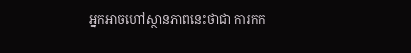អ្នកអាចហៅស្ថានភាពនេះថាជា ការកក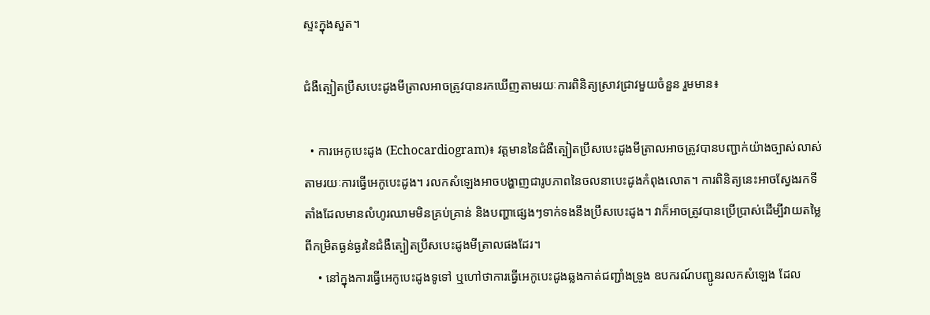ស្ទះក្នុងសួត។

ជំងឺត្បៀតប្រឹសបេះដូងមីត្រាលអាចត្រូវបានរកឃើញតាមរយៈការពិនិត្យស្រាវជ្រាវមួយចំនួន រួមមាន៖

  • ការអេកូបេះដូង (Echocardiogram)៖ វត្តមាននៃជំងឺត្បៀតប្រឹសបេះដូងមីត្រាលអាចត្រូវបានបញ្ជាក់យ៉ាងច្បាស់លាស់តាមរយៈការធ្វើអេកូបេះដូង។ រលកសំឡេងអាចបង្ហាញជារូបភាពនៃចលនាបេះដូងកំពុងលោត។ ការពិនិត្យនេះអាចស្វែងរកទីតាំងដែលមានលំហូរឈាមមិនគ្រប់គ្រាន់ និងបញ្ហាផ្សេងៗទាក់ទងនឹងប្រឹសបេះដូង។ វាក៏អាចត្រូវបានប្រើប្រាស់ដើម្បីវាយតម្លៃពីកម្រិតធ្ងន់ធ្ងរនៃជំងឺត្បៀតប្រឹសបេះដូងមីត្រាលផងដែរ។
    • នៅក្នុងការធ្វើអេកូបេះដូងទូទៅ ឬហៅថាការធ្វើអេកូបេះដូងឆ្លងកាត់ជញ្ជាំងទ្រូង ឧបករណ៍បញ្ជូនរលកសំឡេង ដែល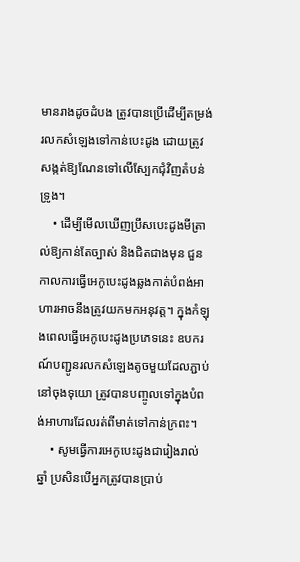មានរាងដូចដំបង ត្រូវបានប្រើដើម្បីតម្រង់រលកសំឡេងទៅកាន់បេះដូង ដោយត្រូវសង្កត់ឱ្យណែនទៅលើស្បែកជុំវិញតំបន់ទ្រូង។
    • ដើម្បីមើលឃើញប្រឹសបេះដូងមីត្រាល់ឱ្យកាន់តែច្បាស់ និងជិតជាងមុន ជួនកាលការធ្វើអេកូបេះដូងឆ្លងកាត់បំពង់អាហារអាចនឹងត្រូវយកមកអនុវត្ត។ ក្នុងកំឡុងពេលធ្វើអេកូបេះដូងប្រភេទនេះ ឧបករណ៍បញ្ជូនរលកសំឡេងតូចមួយដែលភ្ជាប់នៅចុងទុយោ ត្រូវបានបញ្ចូលទៅក្នុងបំពង់អាហារដែលរត់ពីមាត់ទៅកាន់ក្រពះ។
    • សូមធ្វើការអេកូបេះដូងជារៀងរាល់ឆ្នាំ ប្រសិនបើអ្នកត្រូវបានប្រាប់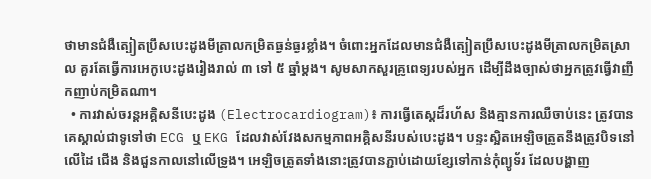ថាមានជំងឺត្បៀតប្រឹសបេះដូងមីត្រាលកម្រិតធ្ងន់ធ្ងរខ្លាំង។ ចំពោះអ្នកដែលមានជំងឺត្បៀតប្រឹសបេះដូងមីត្រាលកម្រិតស្រាល គួរតែធ្វើការអេកូបេះដូងរៀងរាល់ ៣ ទៅ ៥ ឆ្នាំម្តង។ សូមសាកសួរគ្រូពេទ្យរបស់អ្នក ដើម្បីដឹងច្បាស់ថាអ្នកត្រូវធ្វើវាញឹកញាប់កម្រិតណា។
  • ការវាស់ចរន្តអគ្គិសនីបេះដូង (Electrocardiogram)៖ ការធ្វើតេស្តដ៏រហ័ស និងគ្មានការឈឺចាប់នេះ ត្រូវបានគេស្គាល់ជាទូទៅថា ECG ឬ EKG ដែលវាស់វែងសកម្មភាពអគ្គិសនីរបស់បេះដូង។ បន្ទះស្អិតអេឡិចត្រូតនឹងត្រូវបិទនៅលើដៃ ជើង និងជួនកាលនៅលើទ្រូង។ អេឡិចត្រូតទាំងនោះត្រូវបានភ្ជាប់ដោយខ្សែទៅកាន់កុំព្យូទ័រ ដែលបង្ហាញ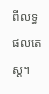ពីលទ្ធផលតេស្ត។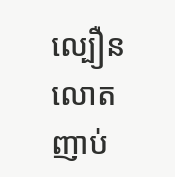ល្បឿនលោតញាប់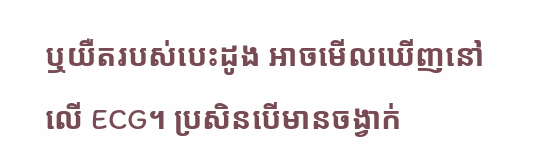ឬយឺតរបស់បេះដូង អាចមើលឃើញនៅលើ ECG។ ប្រសិនបើមានចង្វាក់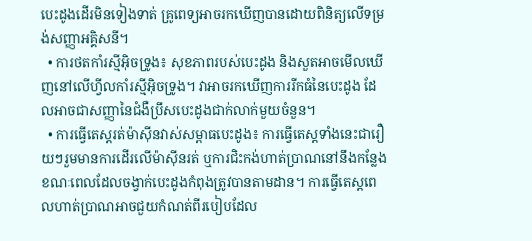បេះដូងដើរមិនទៀងទាត់ គ្រូពេទ្យអាចរកឃើញបានដោយពិនិត្យលើទម្រង់សញ្ញាអគ្គិសនី។
  • ការថតកាំរស្មីអ៊ិចទ្រូង៖ សុខភាពរបស់បេះដូង និងសួតអាចមើលឃើញនៅលើហ្វីលកាំរស្មីអ៊ិចទ្រូង។ វាអាចរកឃើញការរីកធំនៃបេះដូង ដែលអាចជាសញ្ញានៃជំងឺប្រឹសបេះដូងជាក់លាក់មួយចំនួន។
  • ការធ្វើតេស្តរត់ម៉ាស៊ីនវាស់សម្ពាធបេះដូង៖ ការធ្វើតេស្តទាំងនេះជារឿយៗរួមមានការដើរលើម៉ាស៊ីនរត់ ឬការជិះកង់ហាត់ប្រាណនៅនឹងកន្លែង ខណៈពេលដែលចង្វាក់បេះដូងកំពុងត្រូវបានតាមដាន។ ការធ្វើតេស្តពេលហាត់ប្រាណអាចជួយកំណត់ពីរបៀបដែល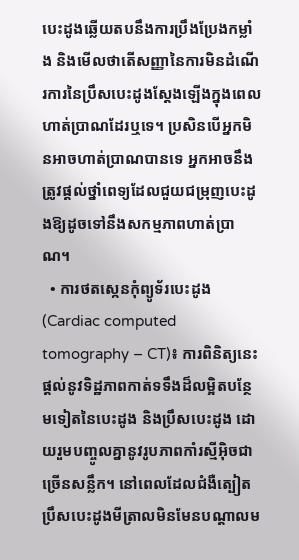បេះដូងឆ្លើយតបនឹងការប្រឹងប្រែងកម្លាំង និងមើលថាតើសញ្ញានៃការមិនដំណើរការនៃប្រឹសបេះដូងស្តែងឡើងក្នុងពេលហាត់ប្រាណដែរឬទេ។ ប្រសិនបើអ្នកមិនអាចហាត់ប្រាណបានទេ អ្នកអាចនឹងត្រូវផ្តល់ថ្នាំពេទ្យដែលជួយជម្រុញបេះដូងឱ្យដូចទៅនឹងសកម្មភាពហាត់ប្រាណ។
  • ការថតស្កេនកុំព្យូទ័របេះដូង (Cardiac computed tomography – CT)៖ ការពិនិត្យនេះផ្តល់នូវទិដ្ឋភាពកាត់ទទឹងដ៏លម្អិតបន្ថែមទៀតនៃបេះដូង និងប្រឹសបេះដូង ដោយរួមបញ្ចូលគ្នានូវរូបភាពកាំរស្មីអ៊ិចជាច្រើនសន្លឹក។ នៅពេលដែលជំងឺត្បៀតប្រឹសបេះដូងមីត្រាលមិនមែនបណ្តាលម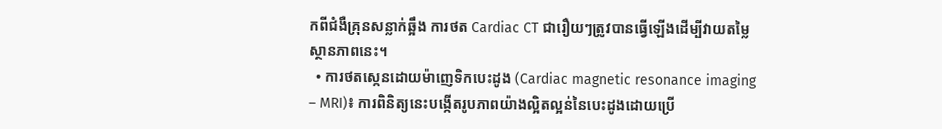កពីជំងឺគ្រុនសន្លាក់ឆ្អឹង ការថត Cardiac CT ជារឿយៗត្រូវបានធ្វើឡើងដើម្បីវាយតម្លៃស្ថានភាពនេះ។
  • ការថតស្កេនដោយម៉ាញេទិកបេះដូង (Cardiac magnetic resonance imaging – MRI)៖ ការពិនិត្យនេះបង្កើតរូបភាពយ៉ាងល្អិតល្អន់នៃបេះដូងដោយប្រើ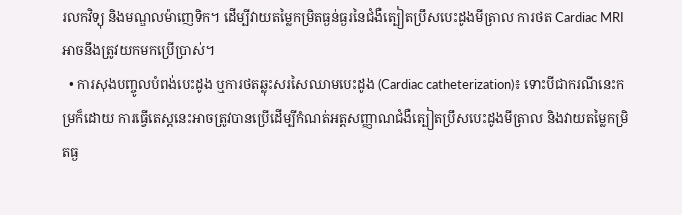រលកវិទ្យុ និងមណ្ឌលម៉ាញេទិក។ ដើម្បីវាយតម្លៃកម្រិតធ្ងន់ធ្ងរនៃជំងឺត្បៀតប្រឹសបេះដូងមីត្រាល ការថត Cardiac MRI អាចនឹងត្រូវយកមកប្រើប្រាស់។
  • ការសុងបញ្ចូលបំពង់បេះដូង ឬការថតឆ្លុះសរសៃឈាមបេះដូង (Cardiac catheterization)៖ ទោះបីជាករណីនេះកម្រក៏ដោយ ការធ្វើតេស្តនេះអាចត្រូវបានប្រើដើម្បីកំណត់អត្តសញ្ញាណជំងឺត្បៀតប្រឹសបេះដូងមីត្រាល និងវាយតម្លៃកម្រិតធ្ង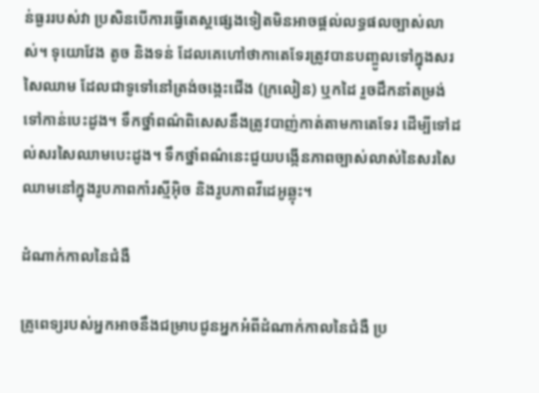ន់ធ្ងររបស់វា ប្រសិនបើការធ្វើតេស្តផ្សេងទៀតមិនអាចផ្តល់លទ្ធផលច្បាស់លាស់។ ទុយោវែង តូច និងទន់ ដែលគេហៅថាកាតេទែរត្រូវបានបញ្ចូលទៅក្នុងសរសៃឈាម ដែលជាទូទៅនៅត្រង់ចង្កេះជើង (ក្រលៀន) ឬកដៃ រួចដឹកនាំតម្រង់ទៅកាន់បេះដូង។ ទឹកថ្នាំពណ៌ពិសេសនឹងត្រូវបាញ់កាត់តាមកាតេទែរ ដើម្បីទៅដល់សរសៃឈាមបេះដូង។ ទឹកថ្នាំពណ៌នេះជួយបង្កើនភាពច្បាស់លាស់នៃសរសៃឈាមនៅក្នុងរូបភាពកាំរស្មីអ៊ិច និងរូបភាពវីដេអូឆ្លុះ។

ដំណាក់កាលនៃជំងឺ

គ្រូពេទ្យរបស់អ្នកអាចនឹងជម្រាបជូនអ្នកអំពីដំណាក់កាលនៃជំងឺ ប្រ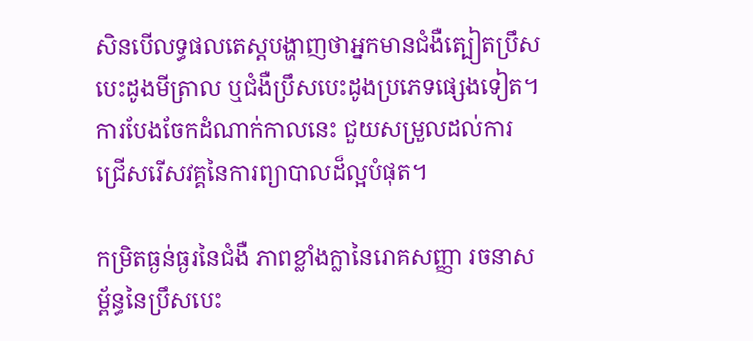សិនបើលទ្ធផលតេស្តបង្ហាញថាអ្នកមានជំងឺត្បៀតប្រឹសបេះដូងមីត្រាល ឬជំងឺប្រឹសបេះដូងប្រភេទផ្សេងទៀត។ ការបែងចែកដំណាក់កាលនេះ ជួយសម្រួលដល់ការជ្រើសរើសវគ្គនៃការព្យាបាលដ៏ល្អបំផុត។

កម្រិតធ្ងន់ធ្ងរនៃជំងឺ ភាពខ្លាំងក្លានៃរោគសញ្ញា រចនាសម្ព័ន្ធនៃប្រឹសបេះ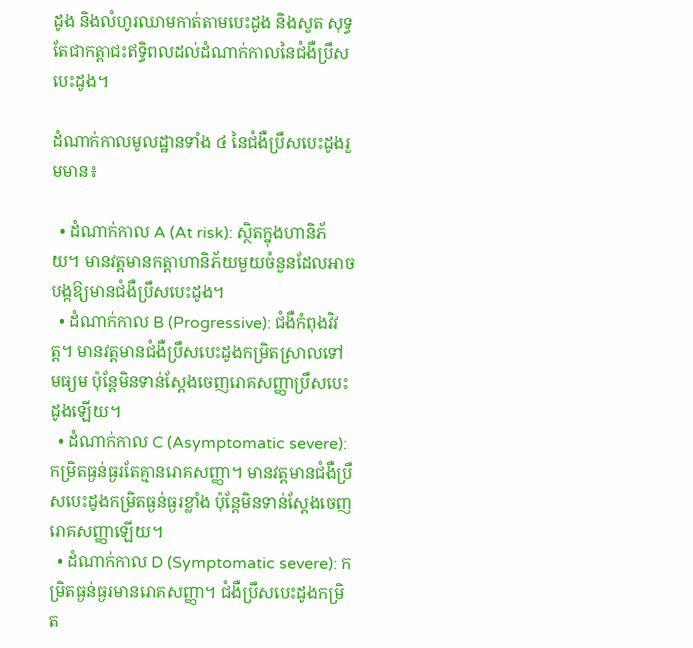ដូង និងលំហូរឈាមកាត់តាមបេះដូង និងសួត សុទ្ធតែជាកត្តាជះឥទ្ធិពលដល់ដំណាក់កាលនៃជំងឺប្រឹសបេះដូង។

ដំណាក់កាលមូលដ្ឋានទាំង ៤ នៃជំងឺប្រឹសបេះដូងរួមមាន៖

  • ដំណាក់កាល A (At risk): ស្ថិតក្នុងហានិភ័យ។ មានវត្តមានកត្តាហានិភ័យមួយចំនួនដែលអាចបង្កឱ្យមានជំងឺប្រឹសបេះដូង។
  • ដំណាក់កាល B (Progressive): ជំងឺកំពុងវិវត្ត។ មានវត្តមានជំងឺប្រឹសបេះដូងកម្រិតស្រាលទៅមធ្យម ប៉ុន្តែមិនទាន់ស្តែងចេញរោគសញ្ញាប្រឹសបេះដូងឡើយ។
  • ដំណាក់កាល C (Asymptomatic severe): កម្រិតធ្ងន់ធ្ងរតែគ្មានរោគសញ្ញា។ មានវត្តមានជំងឺប្រឹសបេះដូងកម្រិតធ្ងន់ធ្ងរខ្លាំង ប៉ុន្តែមិនទាន់ស្តែងចេញរោគសញ្ញាឡើយ។
  • ដំណាក់កាល D (Symptomatic severe): កម្រិតធ្ងន់ធ្ងរមានរោគសញ្ញា។ ជំងឺប្រឹសបេះដូងកម្រិត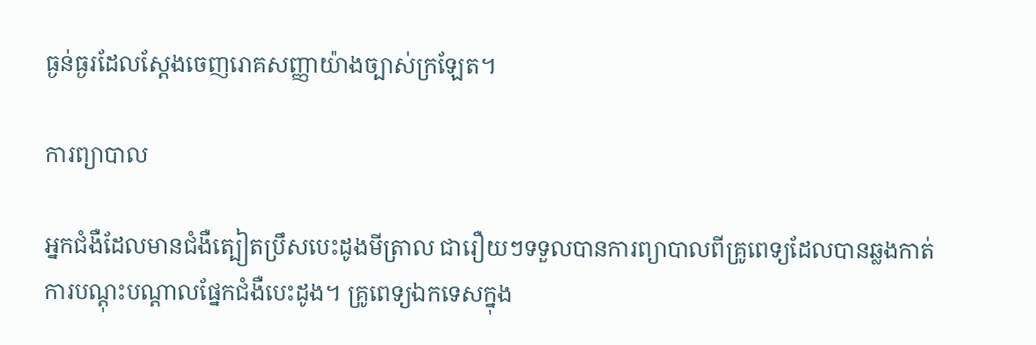ធ្ងន់ធ្ងរដែលស្តែងចេញរោគសញ្ញាយ៉ាងច្បាស់ក្រឡែត។

ការព្យាបាល

អ្នកជំងឺដែលមានជំងឺត្បៀតប្រឹសបេះដូងមីត្រាល ជារឿយៗទទួលបានការព្យាបាលពីគ្រូពេទ្យដែលបានឆ្លងកាត់ការបណ្តុះបណ្តាលផ្នែកជំងឺបេះដូង។ គ្រូពេទ្យឯកទេសក្នុង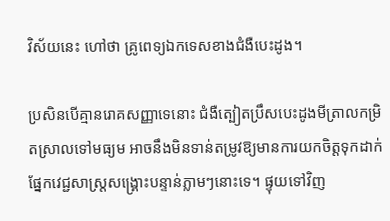វិស័យនេះ ហៅថា គ្រូពេទ្យឯកទេសខាងជំងឺបេះដូង។

ប្រសិនបើគ្មានរោគសញ្ញាទេនោះ ជំងឺត្បៀតប្រឹសបេះដូងមីត្រាលកម្រិតស្រាលទៅមធ្យម អាចនឹងមិនទាន់តម្រូវឱ្យមានការយកចិត្តទុកដាក់ផ្នែកវេជ្ជសាស្ត្រសង្គ្រោះបន្ទាន់ភ្លាមៗនោះទេ។ ផ្ទុយទៅវិញ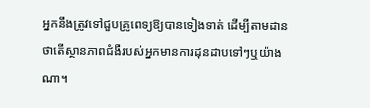អ្នកនឹងត្រូវទៅជួបគ្រូពេទ្យឱ្យបានទៀងទាត់ ដើម្បីតាមដានថាតើស្ថានភាពជំងឺរបស់អ្នកមានការដុនដាបទៅៗឬយ៉ាងណា។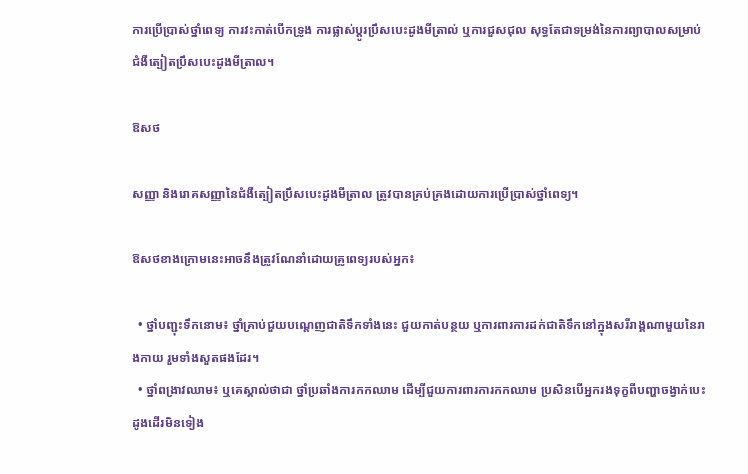ការប្រើប្រាស់ថ្នាំពេទ្យ ការវះកាត់បើកទ្រូង ការផ្លាស់ប្តូរប្រឹសបេះដូងមីត្រាល់ ឬការជួសជុល សុទ្ធតែជាទម្រង់នៃការព្យាបាលសម្រាប់ជំងឺត្បៀតប្រឹសបេះដូងមីត្រាល។

ឱសថ

សញ្ញា និងរោគសញ្ញានៃជំងឺត្បៀតប្រឹសបេះដូងមីត្រាល ត្រូវបានគ្រប់គ្រងដោយការប្រើប្រាស់ថ្នាំពេទ្យ។

ឱសថខាងក្រោមនេះអាចនឹងត្រូវណែនាំដោយគ្រូពេទ្យរបស់អ្នក៖

  • ថ្នាំបញ្ជុះទឹកនោម៖ ថ្នាំគ្រាប់ជួយបណ្តេញជាតិទឹកទាំងនេះ ជួយកាត់បន្ថយ ឬការពារការដក់ជាតិទឹកនៅក្នុងសរីរាង្គណាមួយនៃរាងកាយ រួមទាំងសួតផងដែរ។
  • ថ្នាំពង្រាវឈាម៖ ឬគេស្គាល់ថាជា ថ្នាំប្រឆាំងការកកឈាម ដើម្បីជួយការពារការកកឈាម ប្រសិនបើអ្នករងទុក្ខពីបញ្ហាចង្វាក់បេះដូងដើរមិនទៀង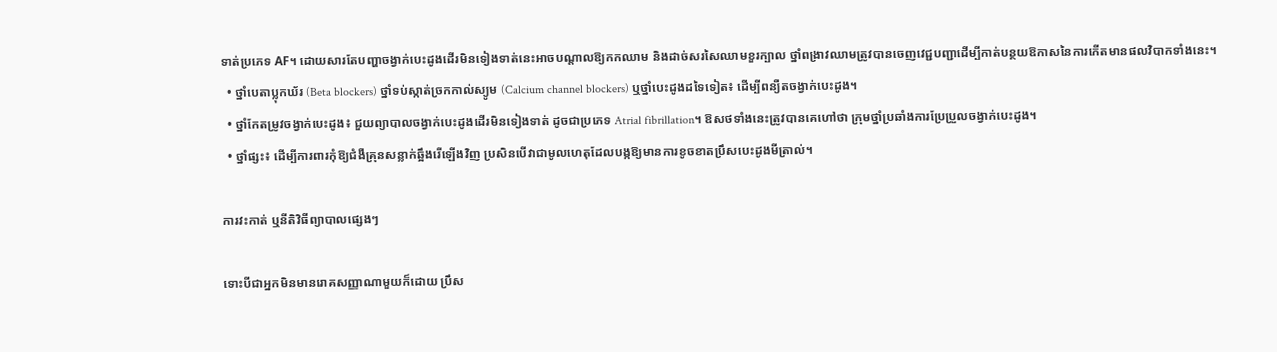ទាត់ប្រភេទ AF។ ដោយសារតែបញ្ហាចង្វាក់បេះដូងដើរមិនទៀងទាត់នេះអាចបណ្តាលឱ្យកកឈាម និងដាច់សរសៃឈាមខួរក្បាល ថ្នាំពង្រាវឈាមត្រូវបានចេញវេជ្ជបញ្ជាដើម្បីកាត់បន្ថយឱកាសនៃការកើតមានផលវិបាកទាំងនេះ។
  • ថ្នាំបេតាប្លុកឃ័រ (Beta blockers) ថ្នាំទប់ស្កាត់ច្រកកាល់ស្យូម (Calcium channel blockers) ឬថ្នាំបេះដូងដទៃទៀត៖ ដើម្បីពន្យឺតចង្វាក់បេះដូង។
  • ថ្នាំកែតម្រូវចង្វាក់បេះដូង៖ ជួយព្យាបាលចង្វាក់បេះដូងដើរមិនទៀងទាត់ ដូចជាប្រភេទ Atrial fibrillation។ ឱសថទាំងនេះត្រូវបានគេហៅថា ក្រុមថ្នាំប្រឆាំងការប្រែប្រួលចង្វាក់បេះដូង។
  • ថ្នាំផ្សះ៖ ដើម្បីការពារកុំឱ្យជំងឺគ្រុនសន្លាក់ឆ្អឹងរើឡើងវិញ ប្រសិនបើវាជាមូលហេតុដែលបង្កឱ្យមានការខូចខាតប្រឹសបេះដូងមីត្រាល់។

ការវះកាត់ ឬនីតិវិធីព្យាបាលផ្សេងៗ

ទោះបីជាអ្នកមិនមានរោគសញ្ញាណាមួយក៏ដោយ ប្រឹស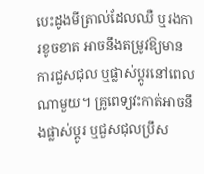បេះដូងមីត្រាល់ដែលឈឺ ឬរងការខូចខាត អាចនឹងតម្រូវឱ្យមានការជួសជុល ឬផ្លាស់ប្តូរនៅពេលណាមួយ។ គ្រូពេទ្យវះកាត់អាចនឹងផ្លាស់ប្តូរ ឬជួសជុលប្រឹស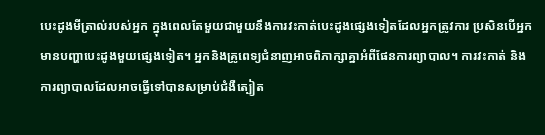បេះដូងមីត្រាល់របស់អ្នក ក្នុងពេលតែមួយជាមួយនឹងការវះកាត់បេះដូងផ្សេងទៀតដែលអ្នកត្រូវការ ប្រសិនបើអ្នកមានបញ្ហាបេះដូងមួយផ្សេងទៀត។ អ្នកនិងគ្រូពេទ្យជំនាញអាចពិភាក្សាគ្នាអំពីផែនការព្យាបាល។ ការវះកាត់ និងការព្យាបាលដែលអាចធ្វើទៅបានសម្រាប់ជំងឺត្បៀត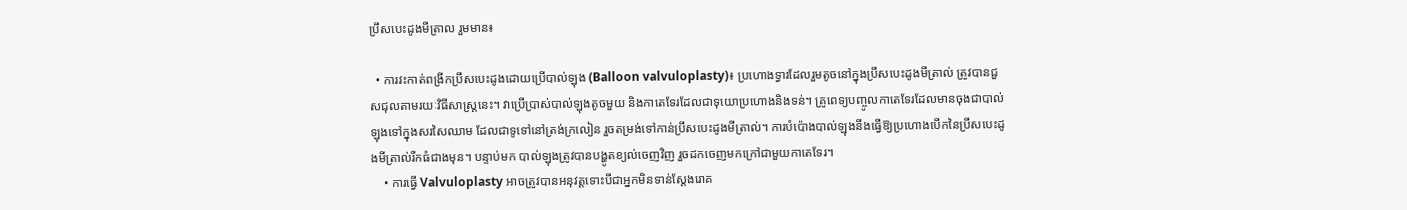ប្រឹសបេះដូងមីត្រាល រួមមាន៖

  • ការវះកាត់ពង្រីកប្រឹសបេះដូងដោយប្រើបាល់ឡុង (Balloon valvuloplasty)៖ ប្រហោងទ្វារដែលរួមតូចនៅក្នុងប្រឹសបេះដូងមីត្រាល់ ត្រូវបានជួសជុលតាមរយៈវិធីសាស្ត្រនេះ។ វាប្រើប្រាស់បាល់ឡុងតូចមួយ និងកាតេទែរដែលជាទុយោប្រហោងនិងទន់។ គ្រូពេទ្យបញ្ចូលកាតេទែរដែលមានចុងជាបាល់ឡុងទៅក្នុងសរសៃឈាម ដែលជាទូទៅនៅត្រង់ក្រលៀន រួចតម្រង់ទៅកាន់ប្រឹសបេះដូងមីត្រាល់។ ការបំប៉ោងបាល់ឡុងនឹងធ្វើឱ្យប្រហោងបើកនៃប្រឹសបេះដូងមីត្រាល់រីកធំជាងមុន។ បន្ទាប់មក បាល់ឡុងត្រូវបានបង្ហូតខ្យល់ចេញវិញ រួចដកចេញមកក្រៅជាមួយកាតេទែរ។
    • ការធ្វើ Valvuloplasty អាចត្រូវបានអនុវត្តទោះបីជាអ្នកមិនទាន់ស្តែងរោគ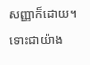សញ្ញាក៏ដោយ។ ទោះជាយ៉ាង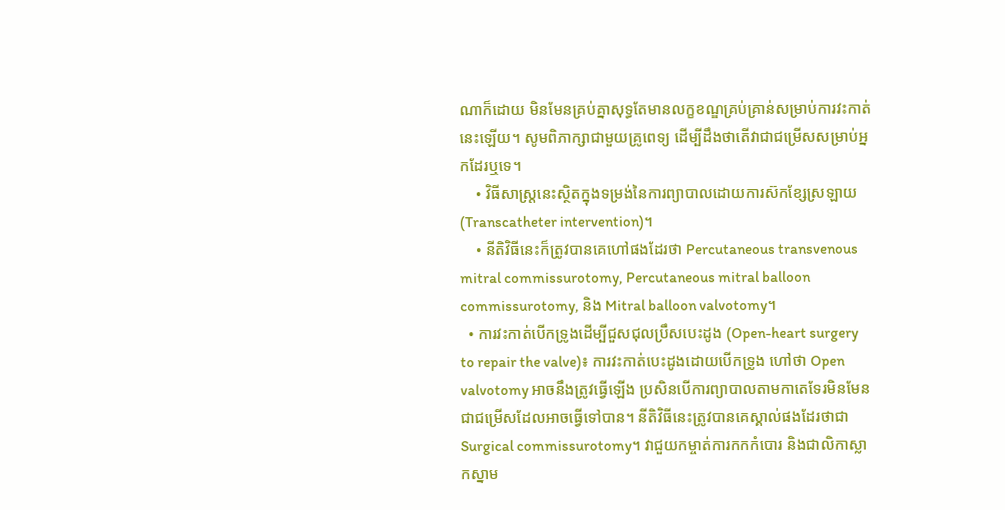ណាក៏ដោយ មិនមែនគ្រប់គ្នាសុទ្ធតែមានលក្ខខណ្ឌគ្រប់គ្រាន់សម្រាប់ការវះកាត់នេះឡើយ។ សូមពិភាក្សាជាមួយគ្រូពេទ្យ ដើម្បីដឹងថាតើវាជាជម្រើសសម្រាប់អ្នកដែរឬទេ។
    • វិធីសាស្ត្រនេះស្ថិតក្នុងទម្រង់នៃការព្យាបាលដោយការស៊កខ្សែស្រឡាយ (Transcatheter intervention)។
    • នីតិវិធីនេះក៏ត្រូវបានគេហៅផងដែរថា Percutaneous transvenous mitral commissurotomy, Percutaneous mitral balloon commissurotomy, និង Mitral balloon valvotomy។
  • ការវះកាត់បើកទ្រូងដើម្បីជួសជុលប្រឹសបេះដូង (Open-heart surgery to repair the valve)៖ ការវះកាត់បេះដូងដោយបើកទ្រូង ហៅថា Open valvotomy អាចនឹងត្រូវធ្វើឡើង ប្រសិនបើការព្យាបាលតាមកាតេទែរមិនមែនជាជម្រើសដែលអាចធ្វើទៅបាន។ នីតិវិធីនេះត្រូវបានគេស្គាល់ផងដែរថាជា Surgical commissurotomy។ វាជួយកម្ចាត់ការកកកំបោរ និងជាលិកាស្លាកស្នាម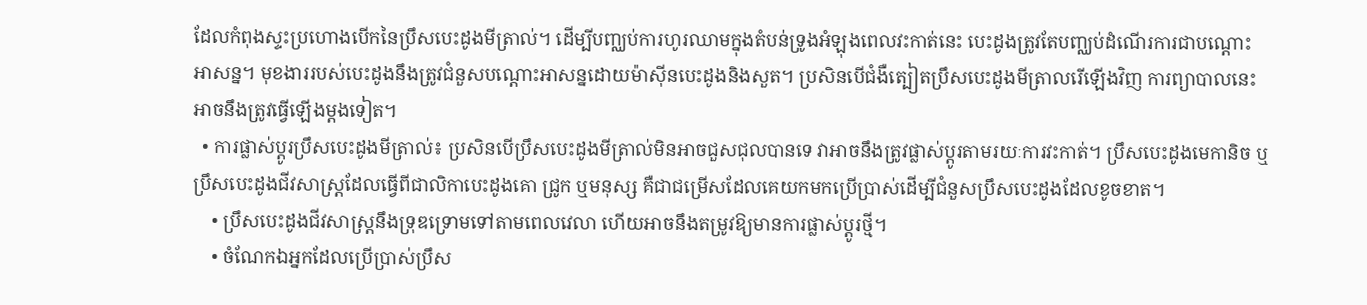ដែលកំពុងស្ទះប្រហោងបើកនៃប្រឹសបេះដូងមីត្រាល់។ ដើម្បីបញ្ឈប់ការហូរឈាមក្នុងតំបន់ទ្រូងអំឡុងពេលវះកាត់នេះ បេះដូងត្រូវតែបញ្ឈប់ដំណើរការជាបណ្តោះអាសន្ន។ មុខងាររបស់បេះដូងនឹងត្រូវជំនួសបណ្តោះអាសន្នដោយម៉ាស៊ីនបេះដូងនិងសួត។ ប្រសិនបើជំងឺត្បៀតប្រឹសបេះដូងមីត្រាលរើឡើងវិញ ការព្យាបាលនេះអាចនឹងត្រូវធ្វើឡើងម្តងទៀត។
  • ការផ្លាស់ប្តូរប្រឹសបេះដូងមីត្រាល់៖ ប្រសិនបើប្រឹសបេះដូងមីត្រាល់មិនអាចជួសជុលបានទេ វាអាចនឹងត្រូវផ្លាស់ប្តូរតាមរយៈការវះកាត់។ ប្រឹសបេះដូងមេកានិច ឬប្រឹសបេះដូងជីវសាស្ត្រដែលធ្វើពីជាលិកាបេះដូងគោ ជ្រូក ឬមនុស្ស គឺជាជម្រើសដែលគេយកមកប្រើប្រាស់ដើម្បីជំនួសប្រឹសបេះដូងដែលខូចខាត។
    • ប្រឹសបេះដូងជីវសាស្ត្រនឹងទ្រុឌទ្រោមទៅតាមពេលវេលា ហើយអាចនឹងតម្រូវឱ្យមានការផ្លាស់ប្តូរថ្មី។
    • ចំណែកឯអ្នកដែលប្រើប្រាស់ប្រឹស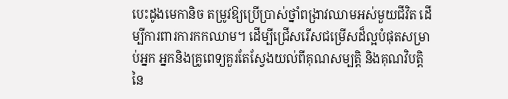បេះដូងមេកានិច តម្រូវឱ្យប្រើប្រាស់ថ្នាំពង្រាវឈាមអស់មួយជីវិត ដើម្បីការពារការកកឈាម។ ដើម្បីជ្រើសរើសជម្រើសដ៏ល្អបំផុតសម្រាប់អ្នក អ្នកនិងគ្រូពេទ្យគួរតែស្វែងយល់ពីគុណសម្បត្តិ និងគុណវិបត្តិនៃ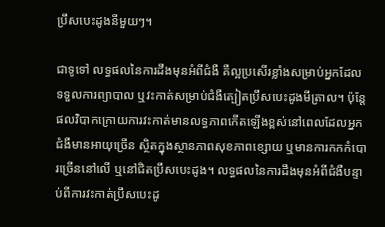ប្រឹសបេះដូងនីមួយៗ។

ជាទូទៅ លទ្ធផលនៃការដឹងមុនអំពីជំងឺ គឺល្អប្រសើរខ្លាំងសម្រាប់អ្នកដែលទទួលការព្យាបាល ឬវះកាត់សម្រាប់ជំងឺត្បៀតប្រឹសបេះដូងមីត្រាល។ ប៉ុន្តែផលវិបាកក្រោយការវះកាត់មានលទ្ធភាពកើតឡើងខ្ពស់នៅពេលដែលអ្នកជំងឺមានអាយុច្រើន ស្ថិតក្នុងស្ថានភាពសុខភាពខ្សោយ ឬមានការកកកំបោរច្រើននៅលើ ឬនៅជិតប្រឹសបេះដូង។ លទ្ធផលនៃការដឹងមុនអំពីជំងឺបន្ទាប់ពីការវះកាត់ប្រឹសបេះដូ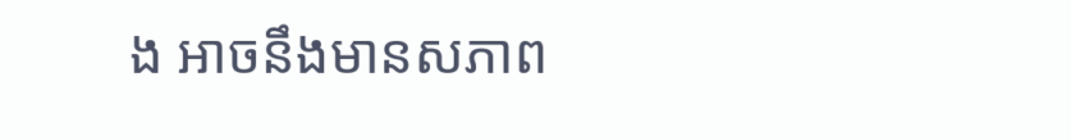ង អាចនឹងមានសភាព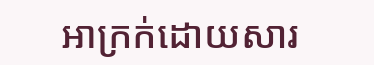អាក្រក់ដោយសារ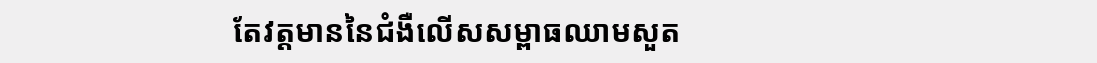តែវត្តមាននៃជំងឺលើសសម្ពាធឈាមសួត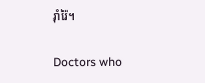រ៉ាំរ៉ៃ។

Doctors who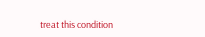treat this condition